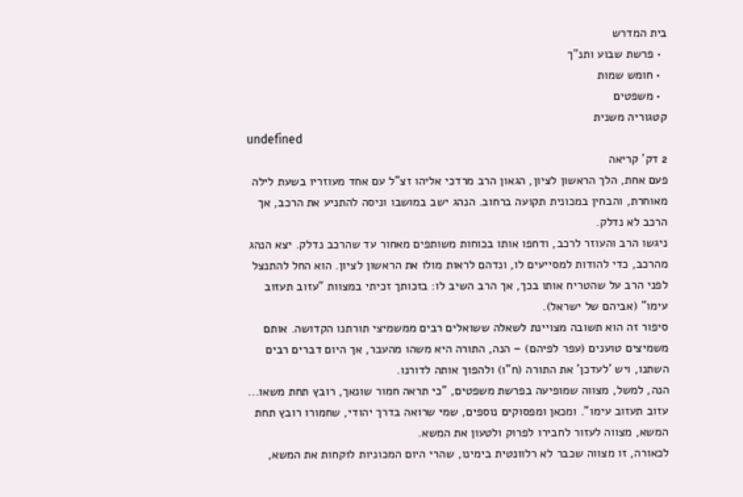בית המדרש
  • פרשת שבוע ותנ"ך
  • חומש שמות
  • משפטים
קטגוריה משנית
undefined
2 דק' קריאה
פעם אחת, הלך הראשון לציון, הגאון הרב מרדכי אליהו זצ"ל עם אחד מעוזריו בשעת לילה מאוחרת, והבחין במכונית תקועה ברחוב. הנהג ישב במושבו וניסה להתניע את הרכב, אך הרכב לא נדלק.
ניגשו הרב והעוזר לרכב, ודחפו אותו בכוחות משותפים מאחור עד שהרכב נדלק. יצא הנהג מהרכב, כדי להודות למסייעים לו, ונדהם לראות מולו את הראשון לציון. הוא החל להתנצל לפני הרב על שהטריח אותו בכך, אך הרב השיב לו: בזכותך זכיתי במצוות "עזוב תעזוב עימו" (אביהם של ישראל).
סיפור זה הוא תשובה מצויינת לשאלה ששואלים רבים ממשמיצי תורתנו הקדושה. אותם משמיצים טוענים (עפר לפיהם) – הנה, התורה היא משהו מהעבר, אך היום דברים רבים השתנו, ויש 'לעדכן' את התורה (ח"ו) ולהפוך אותה לדורנו.
הנה, למשל, מצווה שמופיעה בפרשת משפטים, "כי תראה חמור שונאך, רובץ תחת משאו... עזוב תעזוב עימו". ומכאן ומפסוקים נוספים, שמי שרואה בדרך יהודי, שחמורו רובץ תחת המשא, מצווה לעזור לחבירו לפרוק ולטעון את המשא.
לכאורה, זו מצווה שכבר לא רלוונטית בימינו, שהרי היום המכוניות לוקחות את המשא,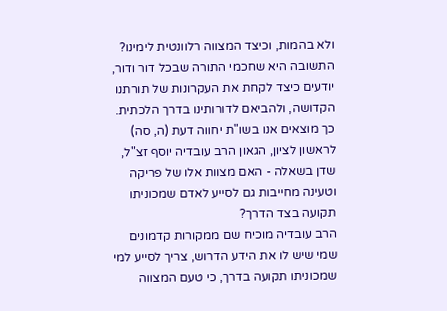ולא בהמות, וכיצד המצווה רלוונטית לימינו?
התשובה היא שחכמי התורה שבכל דור ודור, יודעים כיצד לקחת את העקרונות של תורתנו הקדושה, ולהביאם לדורותינו בדרך הלכתית.
כך מוצאים אנו בשו"ת יחווה דעת (ה, סה) לראשון לציון, הגאון הרב עובדיה יוסף זצ"ל, שדן בשאלה - האם מצוות אלו של פריקה וטעינה מחייבות גם לסייע לאדם שמכוניתו תקועה בצד הדרך?
הרב עובדיה מוכיח שם ממקורות קדמונים שמי שיש לו את הידע הדרוש, צריך לסייע למי שמכוניתו תקועה בדרך, כי טעם המצווה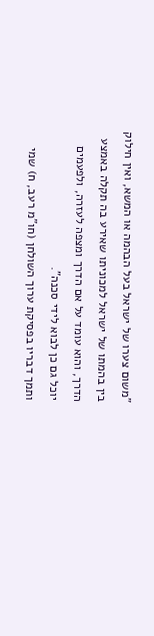"משום צערו של ישראל בעל הבהמה או המשא, ואין חילוק בין בהמתו של ישראל למכוניתו שאירע בה תקלה באמצע הדרך, והוא עומד על אם הדרך ומצפה לעזרה, ולפעמים יוכל גם כן לבוא לידי סכנה".
ותמך דבריו בפסיקת ערוך השולחן (חו"מ רעב, ח) שמי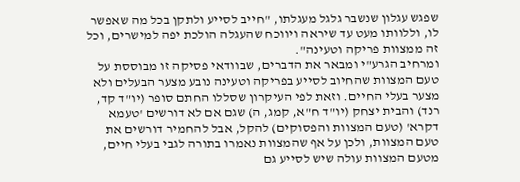שפגש עגלון שנשבר גלגל מעגלתו, "חייב לסייע ולתקן בכל מה שאפשר לו, וללוותו מעט עד שיראה ויווכח שהעגלה הולכת יפה למישרים, וכל זה ממצוות פריקה וטעינה".
ומרחיב הגרע"י ומבאר את הדברים, שבוודאי פסיקה זו מבוססת על טעם המצוות שהחיוב לסייע בפריקה וטעינה נובע מצער הבעלים ולא מצער בעלי החיים. וזאת לפי העיקרון שסללו החתם סופר (יו"ד קד, רנד) והבית יצחק (יו"ד ח"א, קמג, ה) שגם אם לא דורשים 'טעמא דקרא' (טעם המצוות והפסוקים) להקל, אבל להחמיר דורשים את טעם המצוות, ולכן על אף שהמצוות נאמרו בתורה לגבי בעלי חיים, מטעם המצוות עולה שיש לסייע גם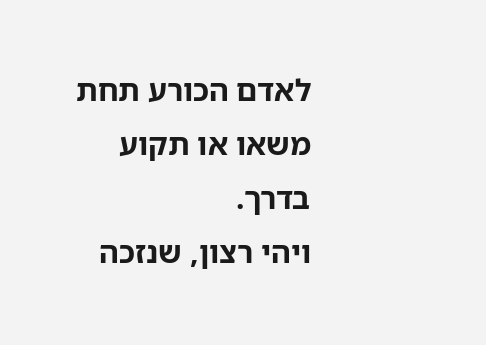לאדם הכורע תחת משאו או תקוע בדרך.
ויהי רצון, שנזכה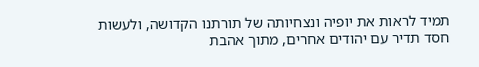תמיד לראות את יופיה ונצחיותה של תורתנו הקדושה, ולעשות חסד תדיר עם יהודים אחרים, מתוך אהבת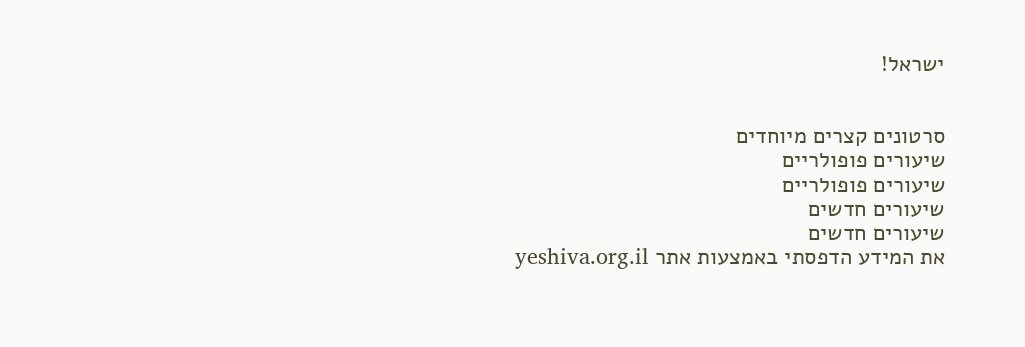ישראל!


סרטונים קצרים מיוחדים
שיעורים פופולריים
שיעורים פופולריים
שיעורים חדשים
שיעורים חדשים
את המידע הדפסתי באמצעות אתר yeshiva.org.il